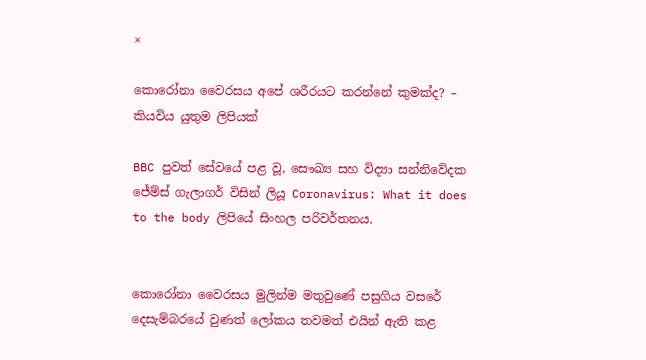×

කොරෝනා වෛරසය අපේ ශරීරයට කරන්නේ කුමක්ද? – කියවිය යුතුම ලිපියක්

BBC පුවත් සේවයේ පළ වූ, සෞඛ්‍ය සහ විද්‍යා සන්නිවේදක ජේම්ස් ගැලාගර් විසින් ලියූ Coronavirus: What it does to the body ලිපියේ සිංහල පරිවර්තනය.


කොරෝනා වෛරසය මුලින්ම මතුවුණේ පසුගිය වසරේ දෙසැම්බරයේ වුණත් ලෝකය තවමත් එයින් ඇති කළ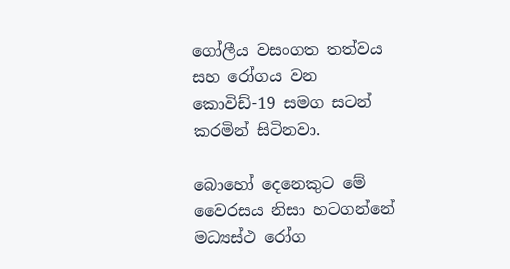ගෝලීය වසංගත තත්වය සහ රෝගය වන කොවිඩ්-19 සමග සටන් කරමින් සිටිනවා.

බොහෝ දෙනෙකුට මේ වෛරසය නිසා හටගන්නේ මධ්‍යස්ථ රෝග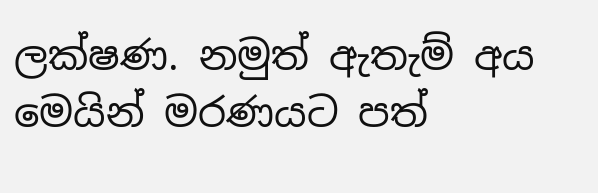ලක්ෂණ. නමුත් ඇතැම් අය මෙයින් මරණයට පත්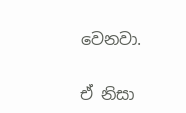වෙනවා.

ඒ නිසා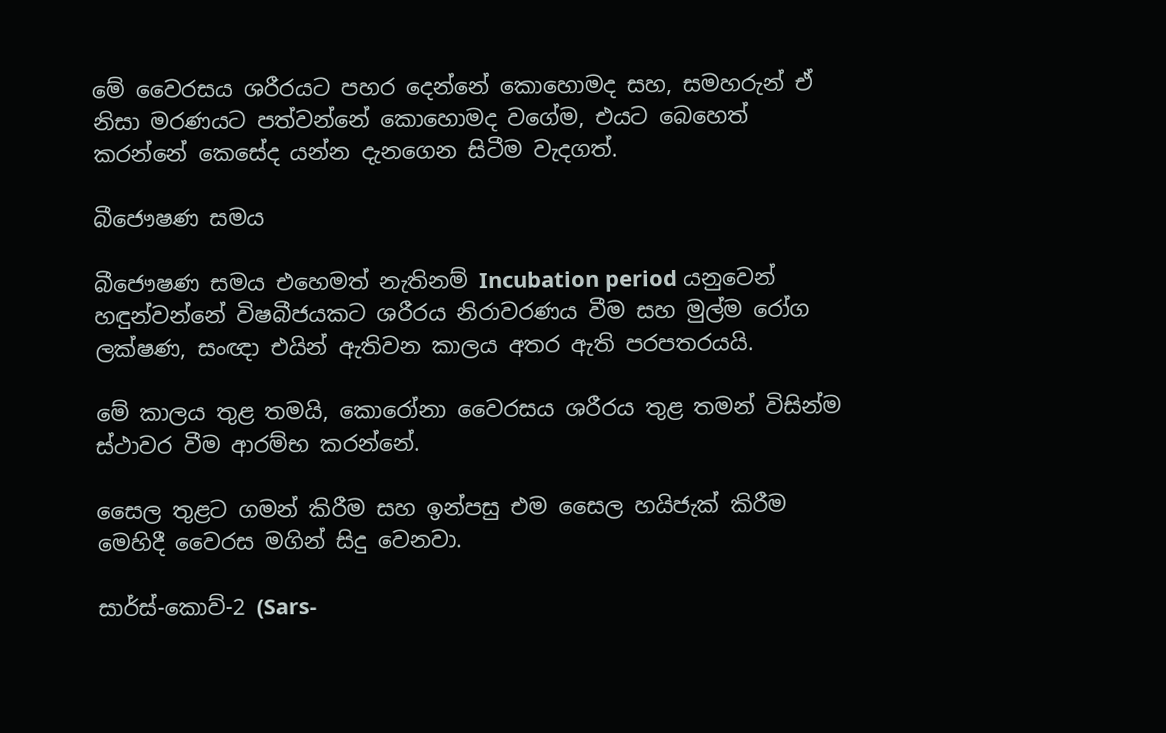මේ වෛරසය ශරීරයට පහර දෙන්නේ කොහොමද සහ, සමහරුන් ඒ නිසා මරණයට පත්වන්නේ කොහොමද වගේම, එයට බෙහෙත් කරන්නේ කෙසේද යන්න දැනගෙන සිටීම වැදගත්.

බීජෞෂණ සමය

බීජෞෂණ සමය එහෙමත් නැතිනම් Incubation period යනුවෙන් හඳුන්වන්නේ විෂබීජයකට ශරීරය නිරාවරණය වීම සහ මුල්ම රෝග ලක්ෂණ, සංඥා එයින් ඇතිවන කාලය අතර ඇති පරපතරයයි.

මේ කාලය තුළ තමයි, කොරෝනා වෛරසය ශරීරය තුළ තමන් විසින්ම ස්ථාවර වීම ආරම්භ කරන්නේ.

සෛල තුළට ගමන් කිරීම සහ ඉන්පසු එම සෛල හයිජැක් කිරීම මෙහිදී වෛරස මගින් සිදු වෙනවා.

සාර්ස්-කොව්-2 (Sars-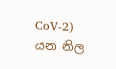CoV-2) යන නිල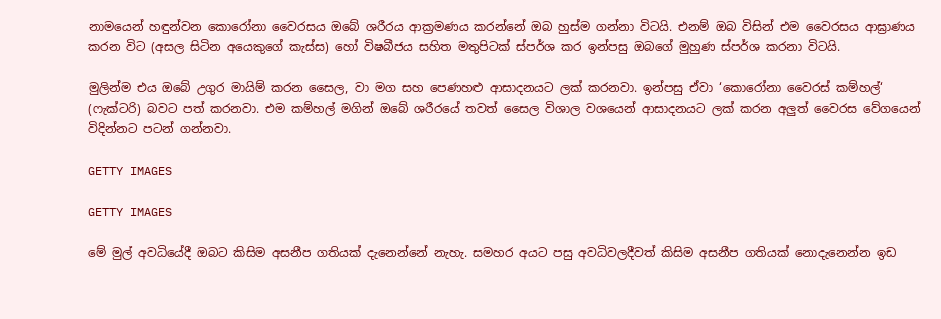නාමයෙන් හඳුන්වන කොරෝනා වෛරසය ඔබේ ශරීරය ආක්‍රමණය කරන්නේ ඔබ හුස්ම ගන්නා විටයි. එනම් ඔබ විසින් එම වෛරසය ආඝ්‍රාණය කරන විට (අසල සිටින අයෙකුගේ කැස්ස) හෝ විෂබීජය සහිත මතුපිටක් ස්පර්ශ කර ඉන්පසු ඔබගේ මුහුණ ස්පර්ශ කරනා විටයි.

මුලින්ම එය ඔබේ උගුර මායිම් කරන සෛල, වා මග සහ පෙණහළු ආසාදනයට ලක් කරනවා. ඉන්පසු ඒවා ‘කොරෝනා වෛරස් කම්හල්‘ (ෆැක්ටරි) බවට පත් කරනවා. එම කම්හල් මගින් ඔබේ ශරීරයේ තවත් සෛල විශාල වශයෙන් ආසාදනයට ලක් කරන අලුත් වෛරස වේගයෙන් විදින්නට පටන් ගන්නවා.

GETTY IMAGES

GETTY IMAGES

මේ මුල් අවධියේදී ඔබට කිසිම අසනීප ගතියක් දැනෙන්නේ නැහැ. සමහර අයට පසු අවධිවලදීවත් කිසිම අසනීප ගතියක් නොදැනෙන්න ඉඩ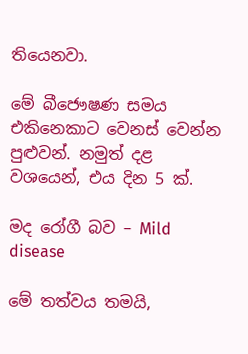තියෙනවා.

මේ බීජෞෂණ සමය එකිනෙකාට වෙනස් වෙන්න පුළුවන්. නමුත් දළ වශයෙන්, එය දින 5 ක්.

මද රෝගී බව – Mild disease

මේ තත්වය තමයි,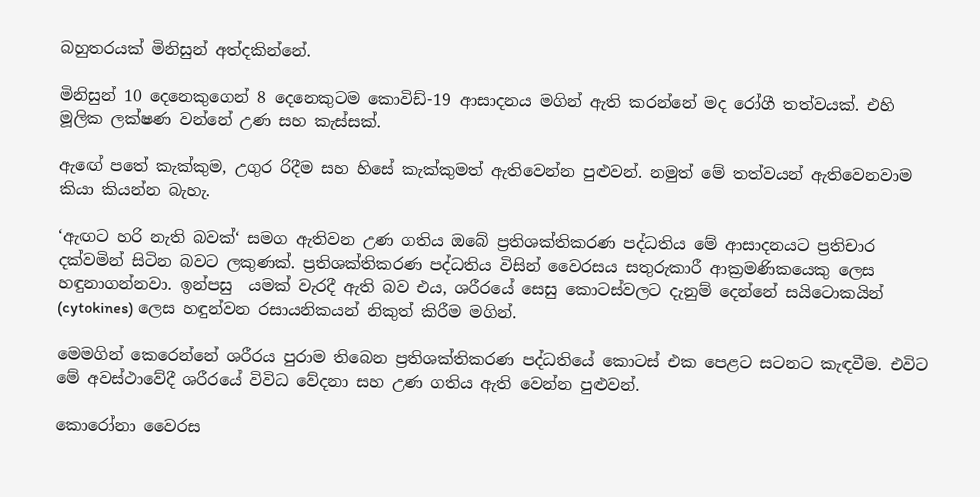බහුතරයක් මිනිසුන් අත්දකින්නේ.

මිනිසුන් 10 දෙනෙකුගෙන් 8 දෙනෙකුටම කොවිඩ්-19 ආසාදනය මගින් ඇති කරන්නේ මද රෝගී තත්වයක්. එහි මූලික ලක්ෂණ වන්නේ උණ සහ කැස්සක්.

ඇඟේ පතේ කැක්කුම, උගුර රිදීම සහ හිසේ කැක්කුමත් ඇතිවෙන්න පුළුවන්. නමුත් මේ තත්වයන් ඇතිවෙනවාම කියා කියන්න බැහැ.

‘ඇඟට හරි නැති බවක්‘ සමග ඇතිවන උණ ගතිය ඔබේ ප්‍රතිශක්තිකරණ පද්ධතිය මේ ආසාදනයට ප්‍රතිචාර දක්වමින් සිටින බවට ලකුණක්. ප්‍රතිශක්තිකරණ පද්ධතිය විසින් වෛරසය සතුරුකාරී ආක්‍රමණිකයෙකු ලෙස හඳුනාගන්නවා. ඉන්පසු  යමක් වැරදී ඇති බව එය, ශරීරයේ සෙසු කොටස්වලට දැනුම් දෙන්නේ සයිටොකයින් (cytokines) ලෙස හඳුන්වන රසායනිකයන් නිකුත් කිරීම මගින්.

මෙමගින් කෙරෙන්නේ ශරීරය පුරාම තිබෙන ප්‍රතිශක්තිකරණ පද්ධතියේ කොටස් එක පෙළට සටනට කැඳවීම. එවිට මේ අවස්ථාවේදී ශරීරයේ විවිධ වේදනා සහ උණ ගතිය ඇති වෙන්න පුළුවන්.

කොරෝනා වෛරස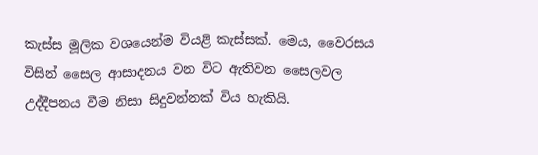කැස්ස මූලික වශයෙන්ම වියළි කැස්සක්. මෙය, වෛරසය විසින් සෛල ආසාදනය වන විට ඇතිවන සෛලවල උද්දීපනය වීම නිසා සිදුවන්නක් විය හැකියි.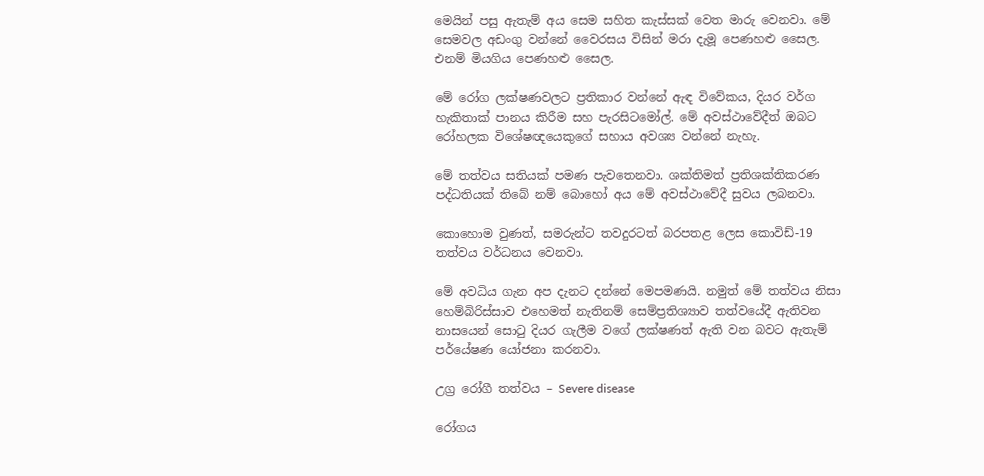මෙයින් පසු ඇතැම් අය සෙම සහිත කැස්සක් වෙත මාරු වෙනවා. මේ සෙමවල අඩංගු වන්නේ වෛරසය විසින් මරා දැමූ පෙණහළු සෛල. එනම් මියගිය පෙණහළු සෛල.

මේ රෝග ලක්ෂණවලට ප්‍රතිකාර වන්නේ ඇඳ විවේකය, දියර වර්ග හැකිතාක් පානය කිරීම සහ පැරසිටමෝල්. මේ අවස්ථාවේදීත් ඔබට රෝහලක විශේෂඥයෙකුගේ සහාය අවශ්‍ය වන්නේ නැහැ.

මේ තත්වය සතියක් පමණ පැවතෙනවා. ශක්තිමත් ප්‍රතිශක්තිකරණ පද්ධතියක් තිබේ නම් බොහෝ අය මේ අවස්ථාවේදී සුවය ලබනවා.

කොහොම වුණත්, සමරුන්ට තවදුරටත් බරපතළ ලෙස කොවිඩ්-19 තත්වය වර්ධනය වෙනවා.

මේ අවධිය ගැන අප දැනට දන්නේ මෙපමණයි. නමුත් මේ තත්වය නිසා හෙම්බිරිස්සාව එහෙමත් නැතිනම් සෙම්ප්‍රතිශ්‍යාව තත්වයේදී ඇතිවන නාසයෙන් සොටු දියර ගැලීම වගේ ලක්ෂණත් ඇති වන බවට ඇතැම් පර්යේෂණ යෝජනා කරනවා.

උග්‍ර රෝගී තත්වය – Severe disease

රෝගය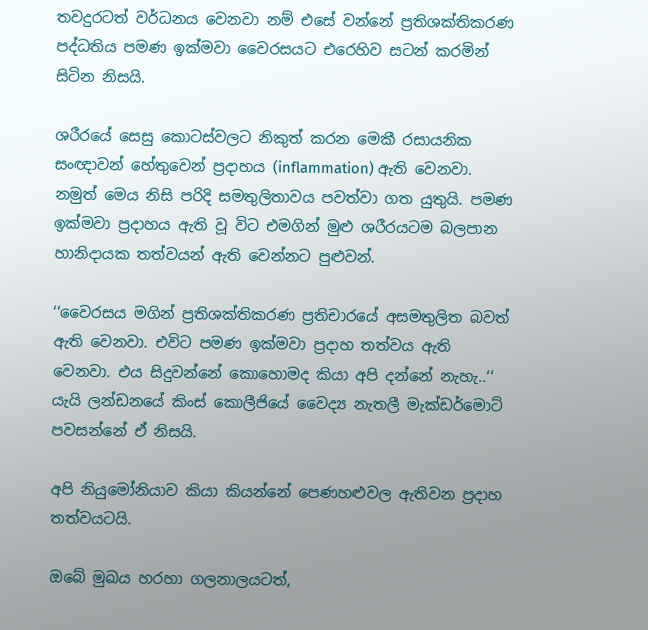තවදුරටත් වර්ධනය වෙනවා නම් එසේ වන්නේ ප්‍රතිශක්තිකරණ පද්ධතිය පමණ ඉක්මවා වෛරසයට එරෙහිව සටන් කරමින් සිටින නිසයි.

ශරීරයේ සෙසු කොටස්වලට නිකුත් කරන මෙකී රසායනික සංඥාවන් හේතුවෙන් ප්‍රදාහය (inflammation) ඇති වෙනවා. නමුත් මෙය නිසි පරිදි සමතුලිතාවය පවත්වා ගත යුතුයි. පමණ ඉක්මවා ප්‍රදාහය ඇති වූ විට එමගින් මුළු ශරීරයටම බලපාන හානිදායක තත්වයන් ඇති වෙන්නට පුළුවන්.

‘‘වෛරසය මගින් ප්‍රතිශක්තිකරණ ප්‍රතිචාරයේ අසමතුලිත බවත් ඇති වෙනවා. එවිට පමණ ඉක්මවා ප්‍රදාහ තත්වය ඇති වෙනවා. එය සිදුවන්නේ කොහොමද කියා අපි දන්නේ නැහැ..‘‘ යැයි ලන්ඩනයේ කිංස් කොලීජියේ වෛද්‍ය නැතලී මැක්ඩර්මොට් පවසන්නේ ඒ නිසයි.

අපි නියුමෝනියාව කියා කියන්නේ පෙණහළුවල ඇතිවන ප්‍රදාහ තත්වයටයි.

ඔබේ මුඛය හරහා ගලනාලයටත්,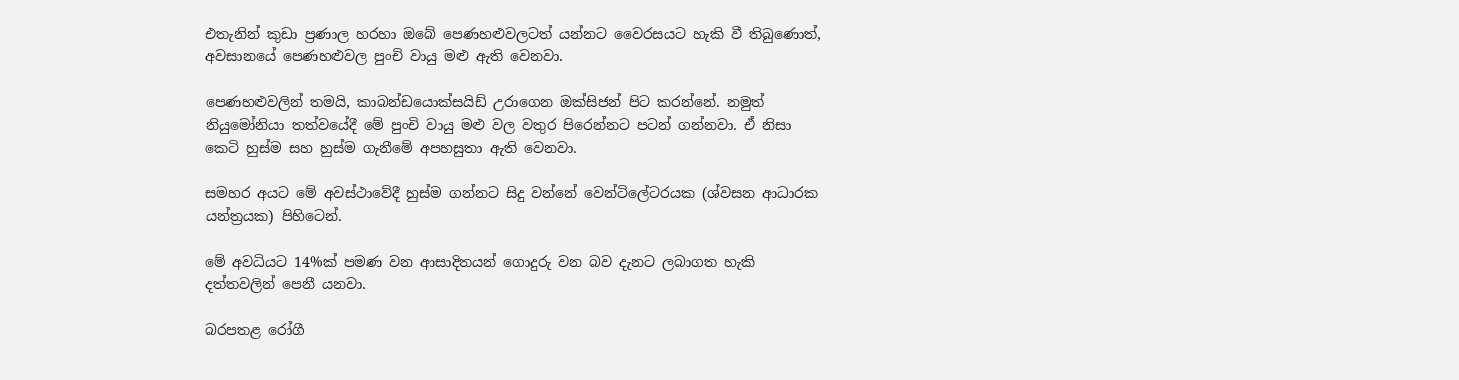එතැනින් කුඩා ප්‍රණාල හරහා ඔබේ පෙණහළුවලටත් යන්නට වෛරසයට හැකි වී තිබුණොත්, අවසානයේ පෙණහළුවල පුංචි වායු මළු ඇති වෙනවා.

පෙණහළුවලින් තමයි, කාබන්ඩයොක්සයිඩ් උරාගෙන ඔක්සිජන් පිට කරන්නේ. නමුත් නියුමෝනියා තත්වයේදී මේ පුංචි වායු මළු වල වතුර පිරෙන්නට පටන් ගන්නවා. ඒ නිසා කෙටි හුස්ම සහ හුස්ම ගැනීමේ අපහසුතා ඇති වෙනවා.

සමහර අයට මේ අවස්ථාවේදී හුස්ම ගන්නට සිදු වන්නේ වෙන්ටිලේටරයක (ශ්වසන ආධාරක යන්ත්‍රයක) පිහිටෙන්.

මේ අවධියට 14%ක් පමණ වන ආසාදිතයන් ගොදුරු වන බව දැනට ලබාගත හැකි දත්තවලින් පෙනී යනවා.

බරපතළ රෝගී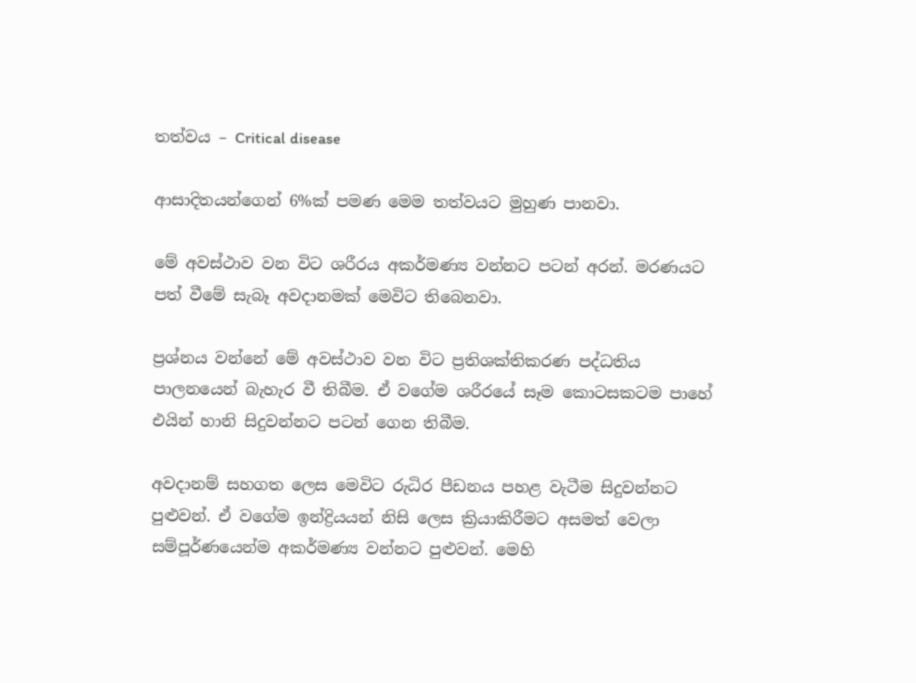තත්වය – Critical disease

ආසාදිතයන්ගෙන් 6%ක් පමණ මෙම තත්වයට මුහුණ පානවා.

මේ අවස්ථාව වන විට ශරීරය අකර්මණ්‍ය වන්නට පටන් අරන්. මරණයට පත් වීමේ සැබෑ අවදානමක් මෙවිට තිබෙනවා.

ප්‍රශ්නය වන්නේ මේ අවස්ථාව වන විට ප්‍රතිශක්තිකරණ පද්ධතිය පාලනයෙන් බැහැර වී තිබීම. ඒ වගේම ශරීරයේ සෑම කොටසකටම පාහේ එයින් හානි සිදුවන්නට පටන් ගෙන තිබීම.

අවදානම් සහගත ලෙස මෙවිට රුධිර පීඩනය පහළ වැටීම සිදුවන්නට පුළුවන්. ඒ වගේම ඉන්ද්‍රියයන් නිසි ලෙස ක්‍රියාකිරීමට අසමත් වෙලා සම්පූර්ණයෙන්ම අකර්මණ්‍ය වන්නට පුළුවන්. මෙහි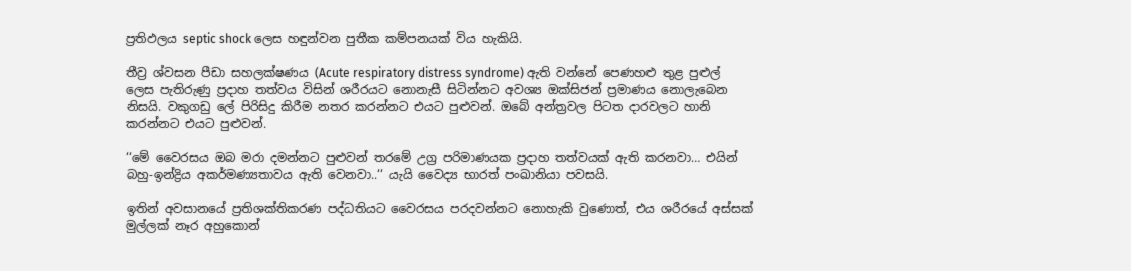ප්‍රතිඵලය septic shock ලෙස හඳුන්වන පුතීක කම්පනයක් විය හැකියි.

තීව්‍ර ශ්වසන පීඩා සහලක්ෂණය (Acute respiratory distress syndrome) ඇති වන්නේ පෙණහළු තුළ පුළුල් ලෙස පැතිරුණු ප්‍රදාහ තත්වය විසින් ශරීරයට නොනැසී සිටින්නට අවශ්‍ය ඔක්සිජන් ප්‍රමාණය නොලැබෙන නිසයි. වකුගඩු ලේ පිරිසිදු කිරීම නතර කරන්නට එයට පුළුවන්. ඔබේ අන්ත්‍රවල පිටත දාරවලට හානි කරන්නට එයට පුළුවන්.

‘‘මේ වෛරසය ඔබ මරා දමන්නට පුළුවන් තරමේ උග්‍ර පරිමාණයක ප්‍රදාහ තත්වයක් ඇති කරනවා… එයින් බහු-ඉන්ද්‍රිය අකර්මණ්‍යතාවය ඇති වෙනවා..‘‘ යැයි වෛද්‍ය භාරත් පංඛානියා පවසයි.

ඉතින් අවසානයේ ප්‍රතිශක්තිකරණ පද්ධතියට වෛරසය පරදවන්නට නොහැකි වුණොත්, එය ශරීරයේ අස්සක් මුල්ලක් නෑර අහුකොන්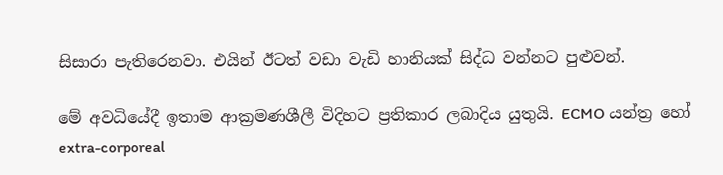සිසාරා පැතිරෙනවා. එයින් ඊටත් වඩා වැඩි හානියක් සිද්ධ වන්නට පුළුවන්.

මේ අවධියේදී ඉතාම ආක්‍රමණශීලී විදිහට ප්‍රතිකාර ලබාදිය යුතුයි. ECMO යන්ත්‍ර හෝ extra-corporeal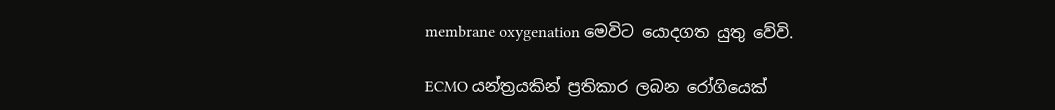membrane oxygenation මෙවිට යොදගත යුතු වේවි.

ECMO යන්ත්‍රයකින් ප්‍රතිකාර ලබන රෝගියෙක්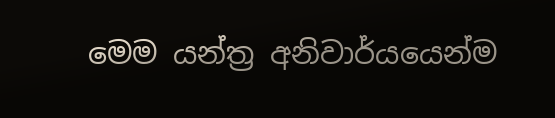මෙම යන්ත්‍ර අනිවාර්යයෙන්ම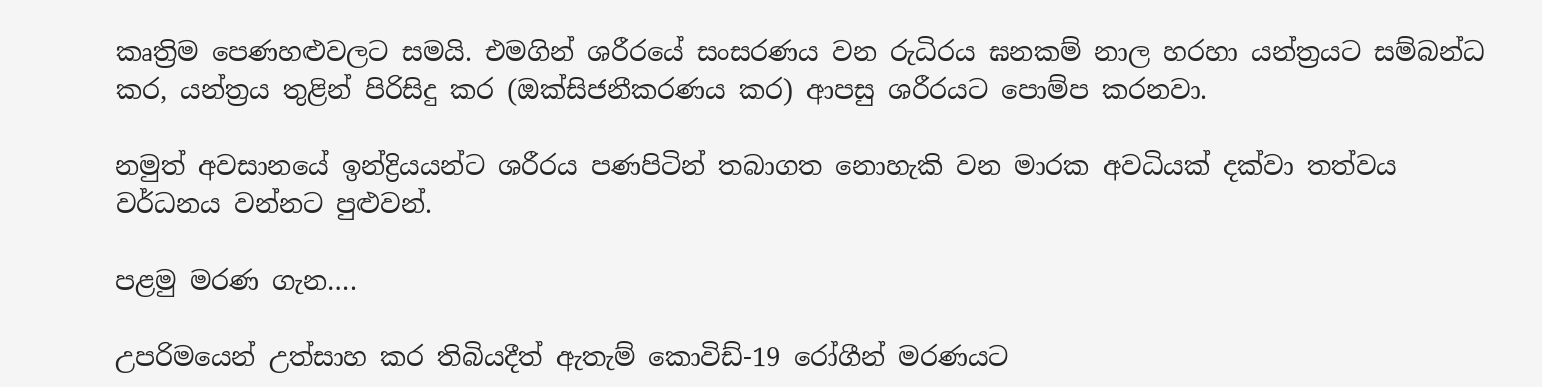කෘත්‍රිම පෙණහළුවලට සමයි. එමගින් ශරීරයේ සංසරණය වන රුධිරය ඝනකම් නාල හරහා යන්ත්‍රයට සම්බන්ධ කර, යන්ත්‍රය තුළින් පිරිසිදු කර (ඔක්සිජනීකරණය කර) ආපසු ශරීරයට පොම්ප කරනවා.

නමුත් අවසානයේ ඉන්ද්‍රියයන්ට ශරීරය පණපිටින් තබාගත නොහැකි වන මාරක අවධියක් දක්වා තත්වය වර්ධනය වන්නට පුළුවන්.

පළමු මරණ ගැන….

උපරිමයෙන් උත්සාහ කර තිබියදීත් ඇතැම් කොවිඩ්-19 රෝගීන් මරණයට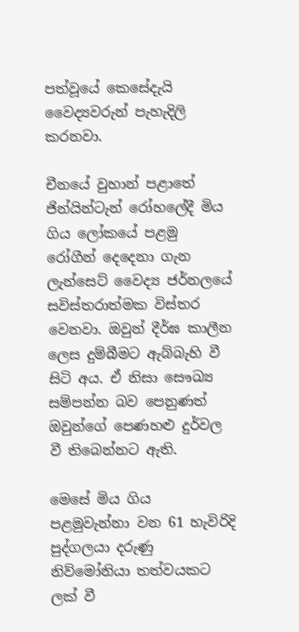පත්වූයේ කෙසේදැයි වෛද්‍යවරුන් පැහැදිලි කරනවා.

චීනයේ වුහාන් පළාතේ ජින්යින්ටැන් රෝහලේදී මිය ගිය ලෝකයේ පළමු රෝගීන් දෙදෙනා ගැන ලැන්සෙට් වෛද්‍ය ජර්නලයේ සවිස්තරාත්මක විස්තර වෙනවා. ඔවුන් දීර්ඝ කාලීන ලෙස දුම්බීමට ඇබ්බැහි වී සිටි අය. ඒ නිසා සෞඛ්‍ය සම්පන්න බව පෙනුණත් ඔවුන්ගේ පෙණහළු දුර්වල වී තිබෙන්නට ඇති.

මෙසේ මිය ගිය පළමුවැන්නා වන 61 හැවිරිදි පුද්ගලයා දරුණු නිව්මෝනියා තත්වයකට ලක් වී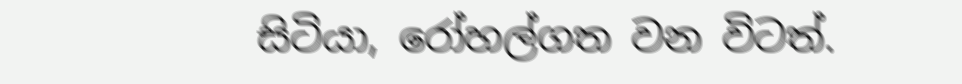සිටියා, රෝහල්ගත වන විටත්.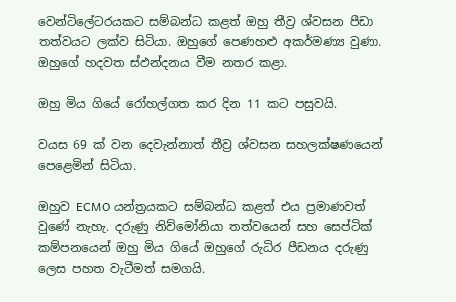වෙන්ටිලේටරයකට සම්බන්ධ කළත් ඔහු තීව්‍ර ශ්වසන පීඩා තත්වයට ලක්ව සිටියා. ඔහුගේ පෙණහළු අකර්මණ්‍ය වුණා. ඔහුගේ හදවත ස්ඵන්දනය වීම නතර කළා.

ඔහු මිය ගියේ රෝහල්ගත කර දින 11 කට පසුවයි.

වයස 69 ක් වන දෙවැන්නාත් තීව්‍ර ශ්වසන සහලක්ෂණයෙන් පෙළෙමින් සිටියා.

ඔහුව ECMO යන්ත්‍රයකට සම්බන්ධ කළත් එය ප්‍රමාණවත් වුණේ නැහැ. දරුණු නිව්මෝනියා තත්වයෙන් සහ සෙප්ටික් කම්පනයෙන් ඔහු මිය ගියේ ඔහුගේ රුධිර පීඩනය දරුණු ලෙස පහත වැටීමත් සමගයි.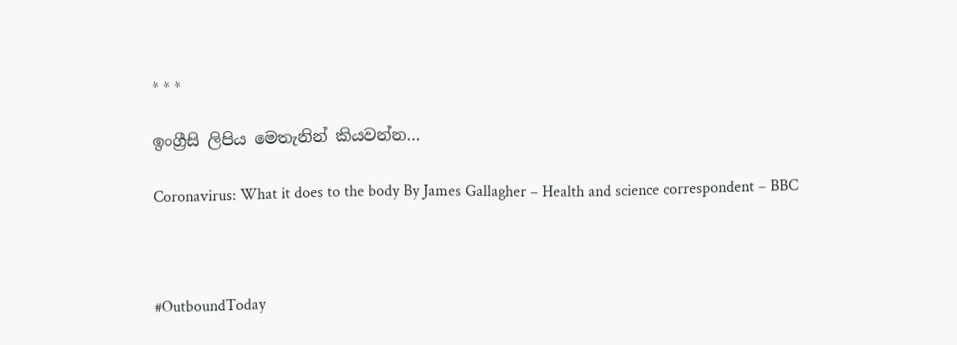* * *

ඉංග්‍රීසි ලිපිය මෙතැනින් කියවන්න…

Coronavirus: What it does to the body By James Gallagher – Health and science correspondent – BBC



#OutboundToday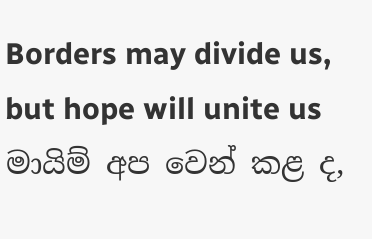Borders may divide us, but hope will unite us
මායිම් අප වෙන් කළ ද,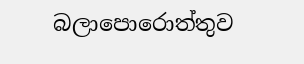බලාපොරොත්තුව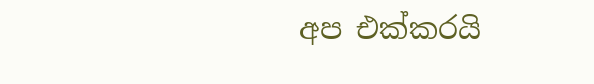අප එක්කරයි